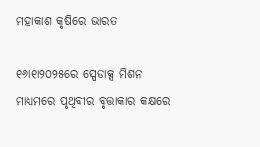ମହାକାଶ କୃଷିରେ ଭାରତ

୧୬ା୧ା୨୦୨୫ରେ ସ୍ପେଡାକ୍ସ ମିଶନ ମାଧ୍ୟମରେ ପୃଥିବୀର ବୃତ୍ତାକାର କକ୍ଷରେ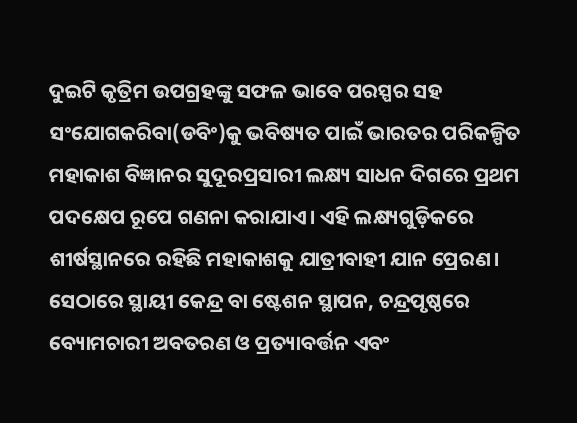ଦୁଇଟି କୃତ୍ରିମ ଉପଗ୍ରହଙ୍କୁ ସଫଳ ଭାବେ ପରସ୍ପର ସହ ସଂଯୋଗକରିବା(ଡବିଂ)କୁ ଭବିଷ୍ୟତ ପାଇଁ ଭାରତର ପରିକଳ୍ପିତ ମହାକାଶ ବିଜ୍ଞାନର ସୁଦୂରପ୍ରସାରୀ ଲକ୍ଷ୍ୟ ସାଧନ ଦିଗରେ ପ୍ରଥମ ପଦକ୍ଷେପ ରୂପେ ଗଣନା କରାଯାଏ। ଏହି ଲକ୍ଷ୍ୟଗୁଡ଼ିକରେ ଶୀର୍ଷସ୍ଥାନରେ ରହିଛି ମହାକାଶକୁ ଯାତ୍ରୀବାହୀ ଯାନ ପ୍ରେରଣ। ସେଠାରେ ସ୍ଥାୟୀ କେନ୍ଦ୍ର ବା ଷ୍ଟେଶନ ସ୍ଥାପନ, ଚନ୍ଦ୍ରପୃଷ୍ଠରେ ବ୍ୟୋମଚାରୀ ଅବତରଣ ଓ ପ୍ରତ୍ୟାବର୍ତ୍ତନ ଏବଂ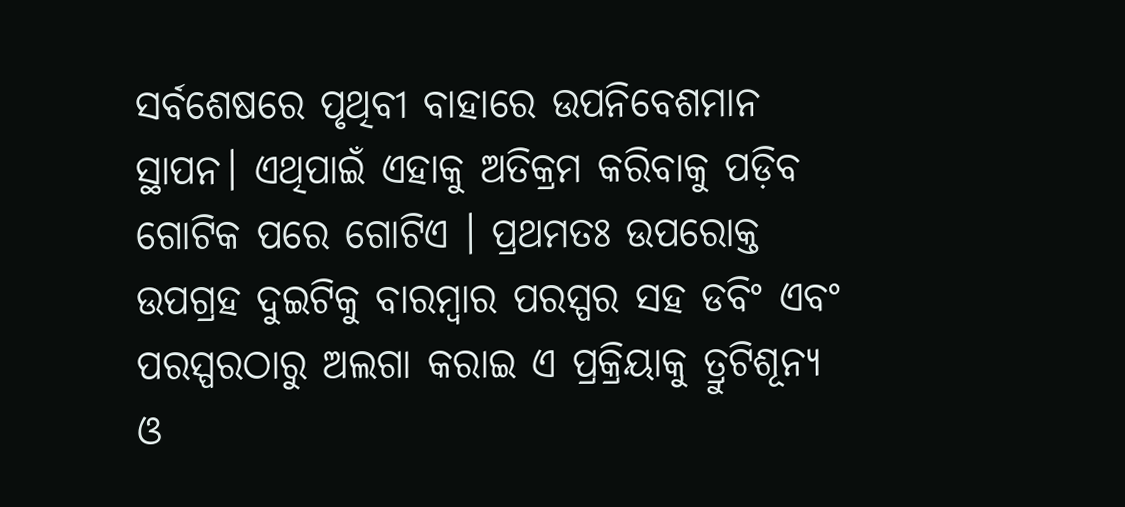ସର୍ବଶେଷରେ ପୃଥିବୀ ବାହାରେ ଉପନିବେଶମାନ ସ୍ଥାପନ। ଏଥିପାଇଁ ଏହାକୁ ଅତିକ୍ରମ କରିବାକୁ ପଡ଼ିବ ଗୋଟିକ ପରେ ଗୋଟିଏ । ପ୍ରଥମତଃ ଉପରୋକ୍ତ ଉପଗ୍ରହ ଦୁଇଟିକୁ ବାରମ୍ବାର ପରସ୍ପର ସହ ଡବିଂ ଏବଂ ପରସ୍ପରଠାରୁ ଅଲଗା କରାଇ ଏ ପ୍ରକ୍ରିୟାକୁ ତ୍ରୁଟିଶୂନ୍ୟ ଓ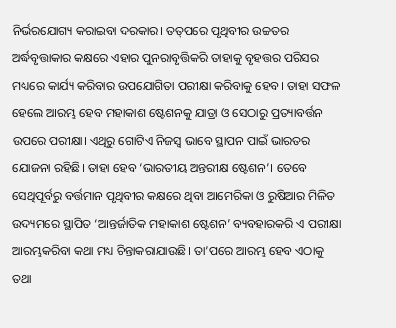ନିର୍ଭରଯୋଗ୍ୟ କରାଇବା ଦରକାର। ତତ୍‌ପରେ ପୃଥିବୀର ଉଚ୍ଚତର ଅର୍ଦ୍ଧବୃତ୍ତାକାର କକ୍ଷରେ ଏହାର ପୁନରାବୃତ୍ତିକରି ତାହାକୁ ବୃହତ୍ତର ପରିସର ମଧ୍ୟରେ କାର୍ଯ୍ୟ କରିବାର ଉପଯୋଗିତା ପରୀକ୍ଷା କରିବାକୁ ହେବ। ତାହା ସଫଳ ହେଲେ ଆରମ୍ଭ ହେବ ମହାକାଶ ଷ୍ଟେଶନକୁ ଯାତ୍ରା ଓ ସେଠାରୁ ପ୍ରତ୍ୟାବର୍ତ୍ତନ ଉପରେ ପରୀକ୍ଷା। ଏଥିରୁ ଗୋଟିଏ ନିଜସ୍ବ ଭାବେ ସ୍ଥାପନ ପାଇଁ ଭାରତର ଯୋଜନା ରହିଛି। ତାହା ହେବ ‘ଭାରତୀୟ ଅନ୍ତରୀକ୍ଷ ଷ୍ଟେଶନ’। ତେବେ ସେଥିପୂର୍ବରୁ ବର୍ତ୍ତମାନ ପୃଥିବୀର କକ୍ଷରେ ଥିବା ଆମେରିକା ଓ ରୁଷିଆର ମିଳିତ ଉଦ୍ୟମରେ ସ୍ଥାପିତ ‘ଆନ୍ତର୍ଜାତିକ ମହାକାଶ ଷ୍ଟେଶନ’ ବ୍ୟବହାରକରି ଏ ପରୀକ୍ଷା ଆରମ୍ଭକରିବା କଥା ମଧ୍ୟ ଚିନ୍ତାକରାଯାଉଛି। ତା’ପରେ ଆରମ୍ଭ ହେବ ଏଠାକୁ ତଥା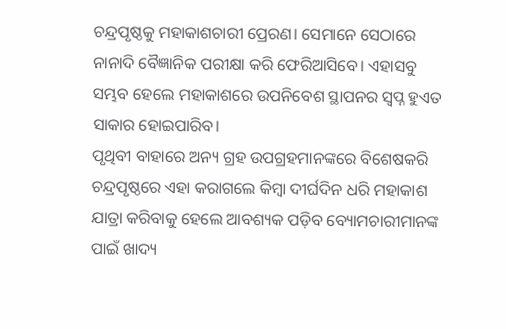ଚନ୍ଦ୍ରପୃଷ୍ଠକୁ ମହାକାଶଚାରୀ ପ୍ରେରଣ। ସେମାନେ ସେଠାରେ ନାନାଦି ବୈଜ୍ଞାନିକ ପରୀକ୍ଷା କରି ଫେରିଆସିବେ। ଏହାସବୁ ସମ୍ଭବ ହେଲେ ମହାକାଶରେ ଉପନିବେଶ ସ୍ଥାପନର ସ୍ବପ୍ନ ହୁଏତ ସାକାର ହୋଇପାରିବ।
ପୃଥିବୀ ବାହାରେ ଅନ୍ୟ ଗ୍ରହ ଉପଗ୍ରହମାନଙ୍କରେ ବିଶେଷକରି ଚନ୍ଦ୍ରପୃଷ୍ଠରେ ଏହା କରାଗଲେ କିମ୍ବା ଦୀର୍ଘଦିନ ଧରି ମହାକାଶ ଯାତ୍ରା କରିବାକୁ ହେଲେ ଆବଶ୍ୟକ ପଡ଼ିବ ବ୍ୟୋମଚାରୀମାନଙ୍କ ପାଇଁ ଖାଦ୍ୟ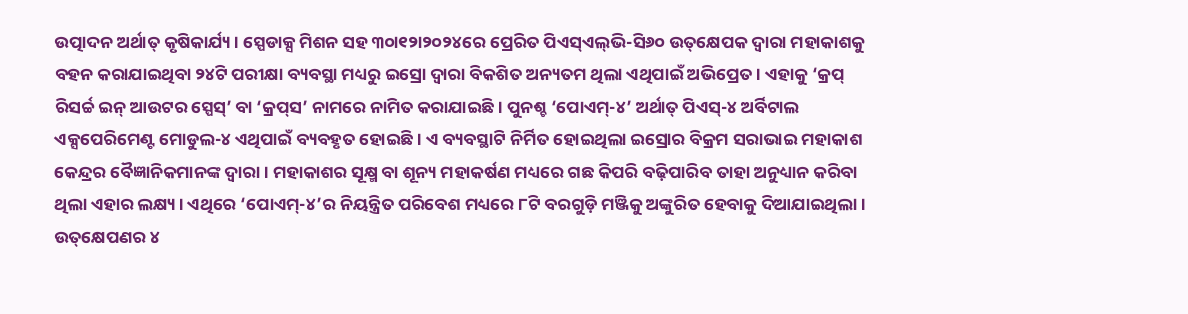ଉତ୍ପାଦନ ଅର୍ଥାତ୍‌ କୃଷିକାର୍ଯ୍ୟ। ସ୍ପେଡାକ୍ସ ମିଶନ ସହ ୩୦ା୧୨ା୨୦୨୪ରେ ପ୍ରେରିତ ପିଏସ୍‌ଏଲ୍‌ଭି-ସି୬୦ ଉତ୍‌କ୍ଷେପକ ଦ୍ୱାରା ମହାକାଶକୁ ବହନ କରାଯାଇଥିବା ୨୪ଟି ପରୀକ୍ଷା ବ୍ୟବସ୍ଥା ମଧ୍ୟରୁ ଇସ୍ରୋ ଦ୍ୱାରା ବିକଶିତ ଅନ୍ୟତମ ଥିଲା ଏଥିପାଇଁ ଅଭିପ୍ରେତ। ଏହାକୁ ‘କ୍ରପ୍‌ ରିସର୍ଚ୍ଚ ଇନ୍‌ ଆଉଟର ସ୍ପେସ୍‌’ ବା ‘କ୍ରପ୍‌ସ’ ନାମରେ ନାମିତ କରାଯାଇଛି। ପୁନଶ୍ଚ ‘ପୋଏମ୍‌-୪’ ଅର୍ଥାତ୍‌ ପିଏସ୍‌-୪ ଅର୍ବିଟାଲ ଏକ୍ସପେରିମେଣ୍ଟ ମୋଡୁଲ-୪ ଏଥିପାଇଁ ବ୍ୟବହୃତ ହୋଇଛି। ଏ ବ୍ୟବସ୍ଥାଟି ନିର୍ମିତ ହୋଇଥିଲା ଇସ୍ରୋର ବିକ୍ରମ ସରାଭାଇ ମହାକାଶ କେନ୍ଦ୍ରର ବୈଜ୍ଞାନିକମାନଙ୍କ ଦ୍ୱାରା। ମହାକାଶର ସୂକ୍ଷ୍ମ ବା ଶୂନ୍ୟ ମହାକର୍ଷଣ ମଧ୍ୟରେ ଗଛ କିପରି ବଢ଼ିପାରିବ ତାହା ଅନୁଧ୍ୟାନ କରିବା ଥିଲା ଏହାର ଲକ୍ଷ୍ୟ। ଏଥିରେ ‘ପୋଏମ୍‌-୪’ର ନିୟନ୍ତ୍ରିତ ପରିବେଶ ମଧ୍ୟରେ ୮ଟି ବରଗୁଡ଼ି ମଞ୍ଜିକୁ ଅଙ୍କୁରିତ ହେବାକୁ ଦିଆଯାଇଥିଲା। ଉତ୍‌କ୍ଷେପଣର ୪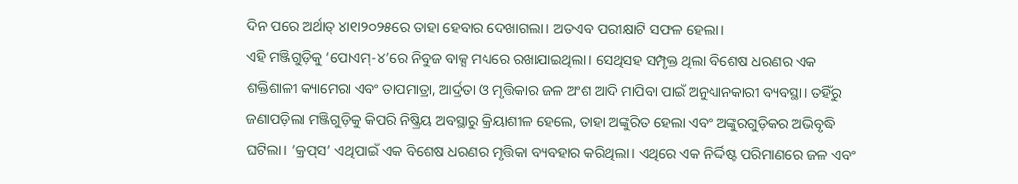ଦିନ ପରେ ଅର୍ଥାତ୍‌ ୪ା୧ା୨୦୨୫ରେ ତାହା ହେବାର ଦେଖାଗଲା। ଅତଏବ ପରୀକ୍ଷାଟି ସଫଳ ହେଲା।
ଏହି ମଞ୍ଜିଗୁଡ଼ିକୁ ‘ପୋଏମ୍‌-୪’ରେ ନିବୁଜ ବାକ୍ସ ମଧ୍ୟରେ ରଖାଯାଇଥିଲା। ସେଥିସହ ସମ୍ପୃକ୍ତ ଥିଲା ବିଶେଷ ଧରଣର ଏକ ଶକ୍ତିଶାଳୀ କ୍ୟାମେରା ଏବଂ ତାପମାତ୍ରା, ଆର୍ଦ୍ରତା ଓ ମୃତ୍ତିକାର ଜଳ ଅଂଶ ଆଦି ମାପିବା ପାଇଁ ଅନୁଧ୍ୟାନକାରୀ ବ୍ୟବସ୍ଥା। ତହିଁରୁ ଜଣାପଡ଼ିଲା ମଞ୍ଜିଗୁଡ଼ିକୁ କିପରି ନିଷ୍କ୍ରିୟ ଅବସ୍ଥାରୁ କ୍ରିୟାଶୀଳ ହେଲେ, ତାହା ଅଙ୍କୁରିତ ହେଲା ଏବଂ ଅଙ୍କୁରଗୁଡ଼ିକର ଅଭିବୃଦ୍ଧି ଘଟିଲା। ‘କ୍ରପ୍‌ସ’ ଏଥିପାଇଁ ଏକ ବିଶେଷ ଧରଣର ମୃତ୍ତିକା ବ୍ୟବହାର କରିଥିଲା। ଏଥିରେ ଏକ ନିର୍ଦ୍ଦିଷ୍ଟ ପରିମାଣରେ ଜଳ ଏବଂ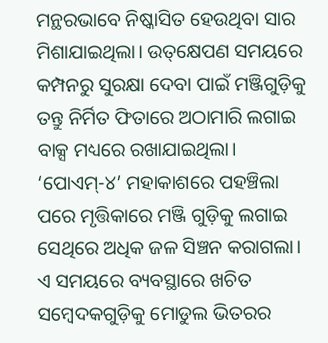ମନ୍ଥରଭାବେ ନିଷ୍କାସିତ ହେଉଥିବା ସାର ମିଶାଯାଇଥିଲା। ଉତ୍‌କ୍ଷେପଣ ସମୟରେ କମ୍ପନରୁ ସୁରକ୍ଷା ଦେବା ପାଇଁ ମଞ୍ଜିଗୁଡ଼ିକୁ ତନ୍ତୁ ନିର୍ମିତ ଫିତାରେ ଅଠାମାରି ଲଗାଇ ବାକ୍ସ ମଧ୍ୟରେ ରଖାଯାଇଥିଲା। ‘ପୋଏମ୍‌-୪’ ମହାକାଶରେ ପହଞ୍ଚିଲା ପରେ ମୃତ୍ତିକାରେ ମଞ୍ଜି ଗୁଡ଼ିକୁ ଲଗାଇ ସେଥିରେ ଅଧିକ ଜଳ ସିଞ୍ଚନ କରାଗଲା। ଏ ସମୟରେ ବ୍ୟବସ୍ଥାରେ ଖଚିତ ସମ୍ବେଦକଗୁଡ଼ିକୁ ମୋଡୁଲ ଭିତରର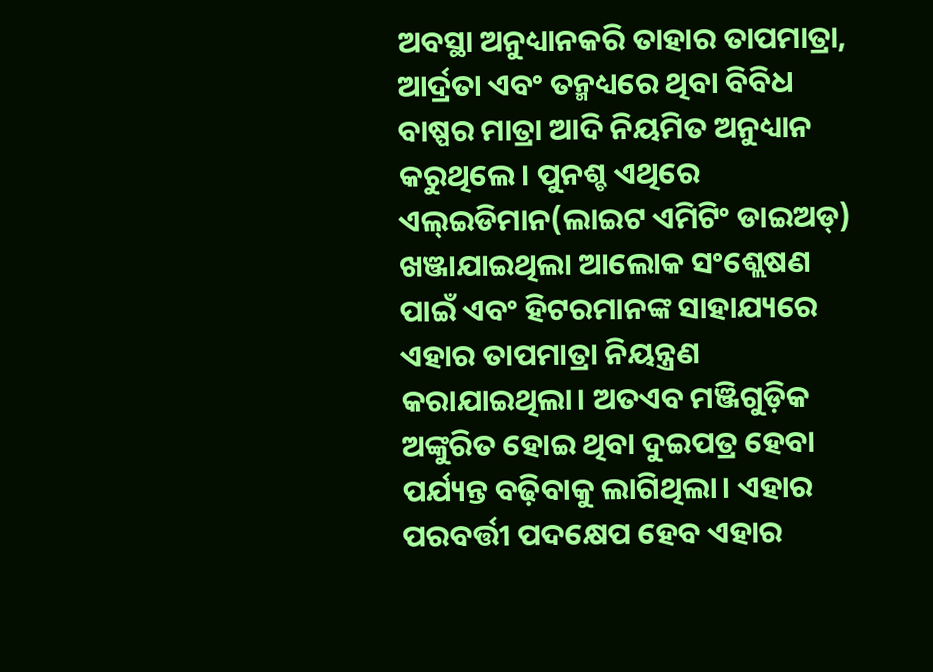ଅବସ୍ଥା ଅନୁଧ୍ୟାନକରି ତାହାର ତାପମାତ୍ରା, ଆର୍ଦ୍ରତା ଏବଂ ତନ୍ମଧ୍ୟରେ ଥିବା ବିବିଧ ବାଷ୍ପର ମାତ୍ରା ଆଦି ନିୟମିତ ଅନୁଧ୍ୟାନ କରୁଥିଲେ। ପୁନଶ୍ଚ ଏଥିରେ ଏଲ୍‌ଇଡିମାନ(ଲାଇଟ ଏମିଟିଂ ଡାଇଅଡ୍‌) ଖଞ୍ଜାଯାଇଥିଲା ଆଲୋକ ସଂଶ୍ଲେଷଣ ପାଇଁ ଏବଂ ହିଟରମାନଙ୍କ ସାହାଯ୍ୟରେ ଏହାର ତାପମାତ୍ରା ନିୟନ୍ତ୍ରଣ କରାଯାଇଥିଲା। ଅତଏବ ମଞ୍ଜିଗୁଡ଼ିକ ଅଙ୍କୁରିତ ହୋଇ ଥିବା ଦୁଇପତ୍ର ହେବା ପର୍ଯ୍ୟନ୍ତ ବଢ଼ିବାକୁ ଲାଗିଥିଲା। ଏହାର ପରବର୍ତ୍ତୀ ପଦକ୍ଷେପ ହେବ ଏହାର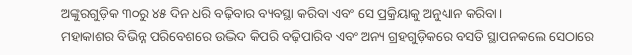ଅଙ୍କୁରଗୁଡ଼ିକ ୩୦ରୁ ୪୫ ଦିନ ଧରି ବଢ଼ିବାର ବ୍ୟବସ୍ଥା କରିବା ଏବଂ ସେ ପ୍ରକ୍ରିୟାକୁ ଅନୁଧ୍ୟାନ କରିବା।
ମହାକାଶର ବିଭିନ୍ନ ପରିବେଶରେ ଉଦ୍ଭିଦ କିପରି ବଢ଼ିପାରିବ ଏବଂ ଅନ୍ୟ ଗ୍ରହଗୁଡ଼ିକରେ ବସତି ସ୍ଥାପନକଲେ ସେଠାରେ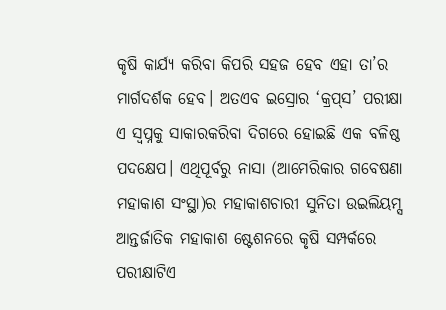କୃଷି କାର୍ଯ୍ୟ କରିବା କିପରି ସହଜ ହେବ ଏହା ତା’ର ମାର୍ଗଦର୍ଶକ ହେବ। ଅତଏବ ଇସ୍ରୋର ‘କ୍ରପ୍‌ସ’ ପରୀକ୍ଷା ଏ ସ୍ବପ୍ନକୁ ସାକାରକରିବା ଦିଗରେ ହୋଇଛି ଏକ ବଳିଷ୍ଠ ପଦକ୍ଷେପ। ଏଥିପୂର୍ବରୁ ନାସା (ଆମେରିକାର ଗବେଷଣା ମହାକାଶ ସଂସ୍ଥା)ର ମହାକାଶଚାରୀ ସୁନିତା ଉଇଲିୟମ୍ସ ଆନ୍ତର୍ଜାତିକ ମହାକାଶ ଷ୍ଟେଶନରେ କୃଷି ସମ୍ପର୍କରେ ପରୀକ୍ଷାଟିଏ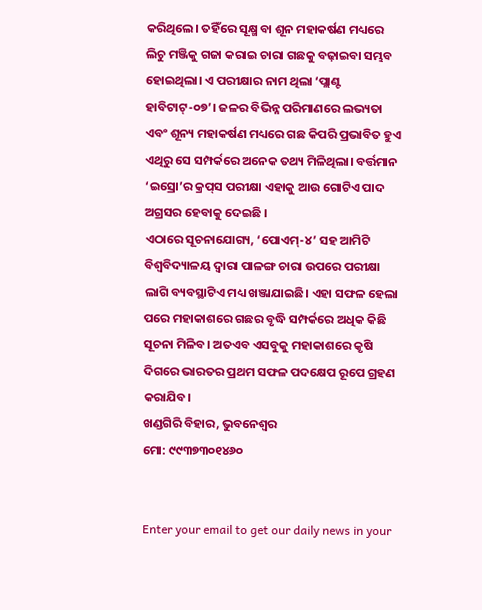କରିଥିଲେ। ତହିଁରେ ସୂକ୍ଷ୍ମ ବା ଶୂନ ମହାକର୍ଷଣ ମଧ୍ୟରେ ଲିଚୁ ମଞ୍ଜିକୁ ଗଜା କରାଇ ଚାରା ଗଛକୁ ବଢ଼ାଇବା ସମ୍ଭବ ହୋଇଥିଲା। ଏ ପରୀକ୍ଷାର ନାମ ଥିଲା ‘ପ୍ଲାଣ୍ଟ ହାବିଟାଟ୍‌-୦୭’। ଜଳର ବିଭିନ୍ନ ପରିମାଣରେ ଲଭ୍ୟତା ଏବଂ ଶୂନ୍ୟ ମହାକର୍ଷଣ ମଧ୍ୟରେ ଗଛ କିପରି ପ୍ରଭାବିତ ହୁଏ ଏଥିରୁ ସେ ସମ୍ପର୍କରେ ଅନେକ ତଥ୍ୟ ମିଳିଥିଲା। ବର୍ତ୍ତମାନ ‘ଇସ୍ରୋ’ର କ୍ରପ୍‌ସ ପରୀକ୍ଷା ଏହାକୁ ଆଉ ଗୋଟିଏ ପାଦ ଅଗ୍ରସର ହେବାକୁ ଦେଇଛି ।
ଏଠାରେ ସୂଚନାଯୋଗ୍ୟ, ‘ପୋଏମ୍‌-୪’ ସହ ଆମିଟି ବିଶ୍ୱବିଦ୍ୟାଳୟ ଦ୍ୱାରା ପାଳଙ୍ଗ ଚାରା ଉପରେ ପରୀକ୍ଷା ଲାଗି ବ୍ୟବସ୍ଥାଟିଏ ମଧ୍ୟ ଖଞ୍ଜାଯାଇଛି। ଏହା ସଫଳ ହେଲା ପରେ ମହାକାଶରେ ଗଛର ବୃଦ୍ଧି ସମ୍ପର୍କରେ ଅଧିକ କିଛି ସୂଚନା ମିଳିବ। ଅତଏବ ଏସବୁକୁ ମହାକାଶରେ କୃଷି ଦିଗରେ ଭାରତର ପ୍ରଥମ ସଫଳ ପଦକ୍ଷେପ ରୂପେ ଗ୍ରହଣ କରାଯିବ।
ଖଣ୍ଡଗିରି ବିହାର, ଭୁବନେଶ୍ୱର
ମୋ: ୯୯୩୭୩୦୧୪୬୦


Enter your email to get our daily news in your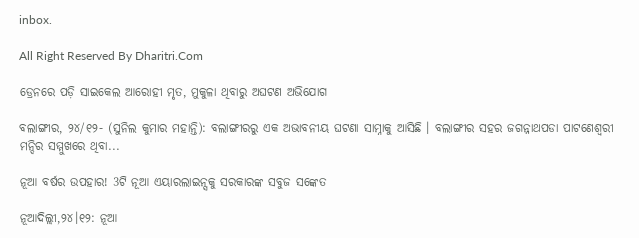inbox.

All Right Reserved By Dharitri.Com

ଡ୍ରେନରେ ପଡ଼ି ସାଇକେଲ ଆରୋହୀ ମୃତ, ମୁକୁଳା ଥିବାରୁ ଅଘଟଣ ଅଭିଯୋଗ

ବଲାଙ୍ଗୀର, ୨୪/୧୨- (ସୁନିଲ କୁମାର ମହାନ୍ତି): ବଲାଙ୍ଗୀରରୁ ଏକ ଅଭାବନୀୟ ଘଟଣା ସାମ୍ନାକୁ ଆସିଛି । ବଲାଙ୍ଗୀର ସହର ଜଗନ୍ନାଥପଡା ପାଟଣେଶ୍ୱରୀ ମନ୍ଦିର ସମ୍ମୁଖରେ ଥିବା...

ନୂଆ ବର୍ଷର ଉପହାର! 3ଟି ନୂଆ ଏୟାରଲାଇନ୍ସକୁ ସରକାରଙ୍କ ସବୁଜ ସଙ୍କେତ

ନୂଆଦିଲ୍ଲୀ,୨୪।୧୨: ନୂଆ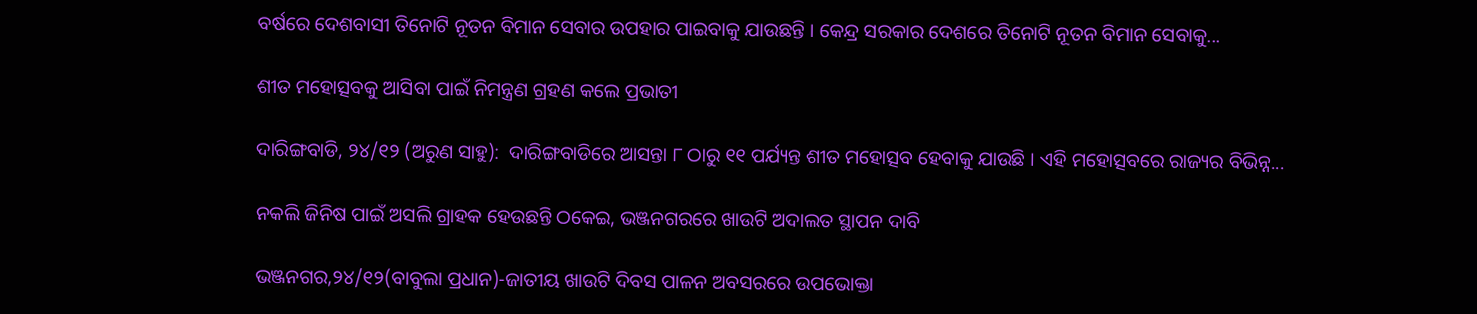ବର୍ଷରେ ଦେଶବାସୀ ତିନୋଟି ନୂତନ ବିମାନ ସେବାର ଉପହାର ପାଇବାକୁ ଯାଉଛନ୍ତି । କେନ୍ଦ୍ର ସରକାର ଦେଶରେ ତିନୋଟି ନୂତନ ବିମାନ ସେବାକୁ...

ଶୀତ ମହୋତ୍ସବକୁ ଆସିବା ପାଇଁ ନିମନ୍ତ୍ରଣ ଗ୍ରହଣ କଲେ ପ୍ରଭାତୀ

ଦାରିଙ୍ଗବାଡି, ୨୪/୧୨ (ଅରୁଣ ସାହୁ):  ଦାରିଙ୍ଗବାଡିରେ ଆସନ୍ତା ୮ ଠାରୁ ୧୧ ପର୍ଯ୍ୟନ୍ତ ଶୀତ ମହୋତ୍ସବ ହେବାକୁ ଯାଉଛି । ଏହି ମହୋତ୍ସବରେ ରାଜ୍ୟର ବିଭିନ୍ନ...

ନକଲି ଜିନିଷ ପାଇଁ ଅସଲି ଗ୍ରାହକ ହେଉଛନ୍ତି ଠକେଇ, ଭଞ୍ଜନଗରରେ ଖାଉଟି ଅଦାଲତ ସ୍ଥାପନ ଦାବି

ଭଞ୍ଜନଗର,୨୪/୧୨(ବାବୁଲା ପ୍ରଧାନ)-ଜାତୀୟ ଖାଉଟି ଦିବସ ପାଳନ ଅବସରରେ ଉପଭୋକ୍ତା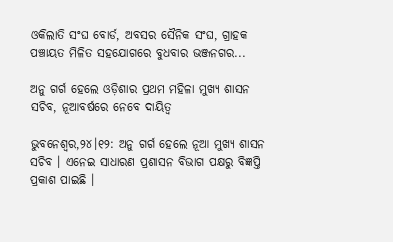ଓକିଲାତି ସଂଘ ବୋର୍ଡ, ଅବସର ସୈନିକ ସଂଘ, ଗ୍ରାହକ ପଞ୍ଚାୟତ ମିଳିତ ସହଯୋଗରେ ବୁଧବାର ଭଞ୍ଜନଗର...

ଅନୁ ଗର୍ଗ ହେଲେ ଓଡ଼ିଶାର ପ୍ରଥମ ମହିଳା ମୁଖ୍ୟ ଶାସନ ସଚିବ, ନୂଆବର୍ଷରେ ନେବେ ଦାୟିତ୍ବ

ଭୁବନେଶ୍ବର,୨୪।୧୨: ଅନୁ ଗର୍ଗ ହେଲେ ନୂଆ ମୁଖ୍ୟ ଶାସନ ସଚିବ । ଏନେଇ ସାଧାରଣ ପ୍ରଶାସନ ବିଭାଗ ପକ୍ଷରୁ ବିଜ୍ଞପ୍ତି ପ୍ରକାଶ ପାଇଛି ।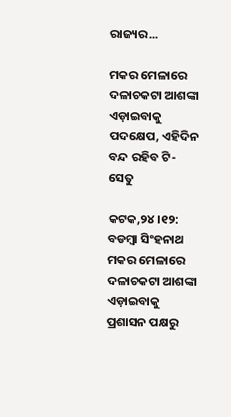ରାଜ୍ୟର...

ମକର ମେଳାରେ ଦଳାଚକଟା ଆଶଙ୍କା ଏଡ଼ାଇବାକୁ ପଦକ୍ଷେପ, ଏହିଦିନ ବନ୍ଦ ରହିବ ଟି- ସେତୁ

କଟକ,୨୪।୧୨: ବଡମ୍ବା ସିଂହନାଥ ମକର ମେଳାରେ ଦଳାଚକଟା ଆଶଙ୍କା ଏଡ଼ାଇବାକୁ ପ୍ରଶାସନ ପକ୍ଷରୁ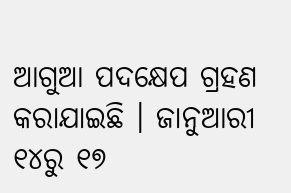ଆଗୁଆ ପଦକ୍ଷେପ ଗ୍ରହଣ କରାଯାଇଛି । ଜାନୁଆରୀ ୧୪ରୁ ୧୭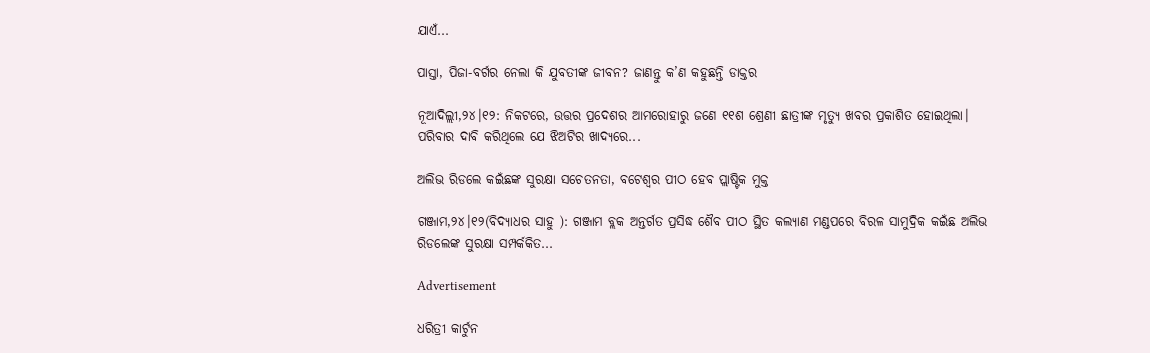ଯାଏଁ...

ପାସ୍ତା, ପିଜା-ବର୍ଗର ନେଲା କି ଯୁବତୀଙ୍କ ଜୀବନ? ଜାଣନ୍ତୁ କ’ଣ କହୁଛନ୍ତି ଡାକ୍ତର

ନୂଆଦିଲ୍ଲୀ,୨୪।୧୨: ନିକଟରେ, ଉତ୍ତର ପ୍ରଦେଶର ଆମରୋହାରୁ ଜଣେ ୧୧ଶ ଶ୍ରେଣୀ ଛାତ୍ରୀଙ୍କ ମୃତ୍ୟୁ ଖବର ପ୍ରକାଶିତ ହୋଇଥିଲା। ପରିବାର ଦାବି କରିଥିଲେ ଯେ ଝିଅଟିର ଖାଦ୍ୟରେ...

ଅଲିଭ ରିଡଲେ କଇଁଛଙ୍କ ସୁରକ୍ଷା ସଚେତନତା, ବଟେଶ୍ୱର ପୀଠ ହେବ ପ୍ଲାଷ୍ଟିକ ମୁକ୍ତ

ଗଞ୍ଜାମ,୨୪।୧୨(ବିଦ୍ୟାଧର ସାହୁ ): ଗଞ୍ଜାମ ବ୍ଲକ ଅନ୍ତର୍ଗତ ପ୍ରସିଦ୍ଧ ଶୈବ ପୀଠ ସ୍ଥିତ କଲ୍ୟାଣ ମଣ୍ଡପରେ ବିରଳ ସାମୁଦ୍ରିକ କଇଁଛ ଅଲିଭ ରିଡଲେଙ୍କ ସୁରକ୍ଷା ସମ୍ପର୍କକିତ...

Advertisement

ଧରିତ୍ରୀ କାର୍ଟୁନ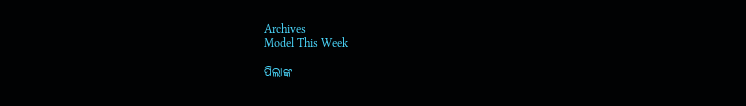Archives
Model This Week

ପିଲାଙ୍କ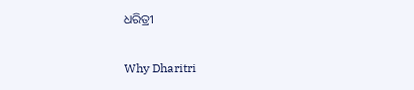ଧରିତ୍ରୀ

Why Dharitri